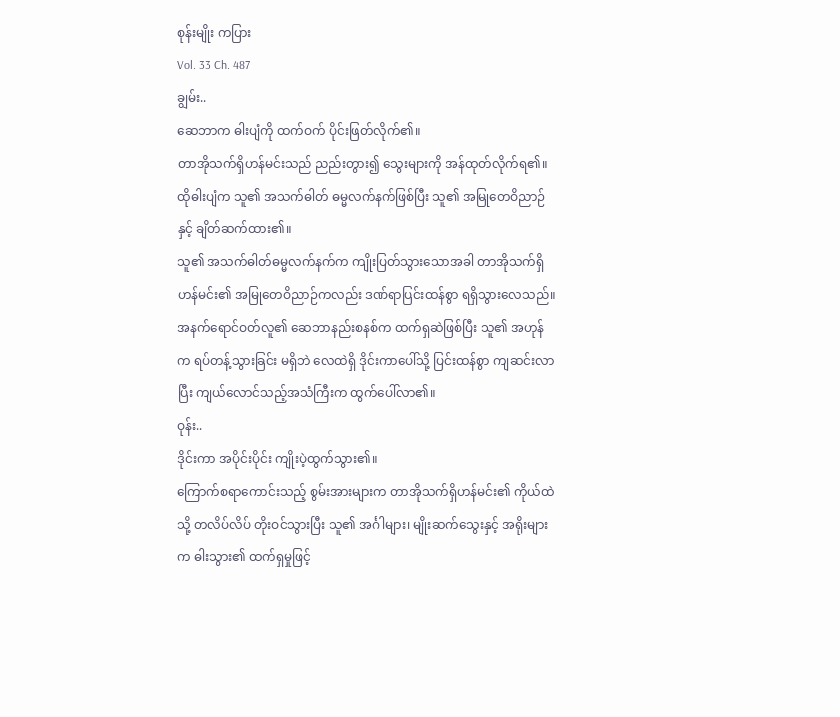စုန်းမျိုး ကပြား
Vol. 33 Ch. 487
ချွမ်း..
ဆေဘာက ဓါးပျံကို ထက်ဝက် ပိုင်းဖြတ်လိုက်၏။
တာအိုသက်ရှိဟန်မင်းသည် ညည်းတွား၍ သွေးများကို အန်ထုတ်လိုက်ရ၏။
ထိုဓါးပျံက သူ၏ အသက်ဓါတ် ဓမ္မလက်နက်ဖြစ်ပြီး သူ၏ အမြုတေဝိညာဉ်နှင့် ချိတ်ဆက်ထား၏။
သူ၏ အသက်ဓါတ်ဓမ္မလက်နက်က ကျိုးပြတ်သွားသောအခါ တာအိုသက်ရှိဟန်မင်း၏ အမြုတေဝိညာဉ်ကလည်း ဒဏ်ရာပြင်းထန်စွာ ရရှိသွားလေသည်။
အနက်ရောင်ဝတ်လူ၏ ဆေဘာနည်းစနစ်က ထက်ရှဆဲဖြစ်ပြီး သူ၏ အဟုန်က ရပ်တန့်သွားခြင်း မရှိဘဲ လေထဲရှိ ဒိုင်းကာပေါ်သို့ ပြင်းထန်စွာ ကျဆင်းလာပြီး ကျယ်လောင်သည့်အသံကြီးက ထွက်ပေါ်လာ၏။
ဝုန်း..
ဒိုင်းကာ အပိုင်းပိုင်း ကျိုးပဲ့ထွက်သွား၏။
ကြောက်စရာကောင်းသည့် စွမ်းအားများက တာအိုသက်ရှိဟန်မင်း၏ ကိုယ်ထဲသို့ တလိပ်လိပ် တိုးဝင်သွားပြီး သူ၏ အင်္ဂါများ၊ မျိုးဆက်သွေးနှင့် အရိုးများက ဓါးသွား၏ ထက်ရှမှုဖြင့်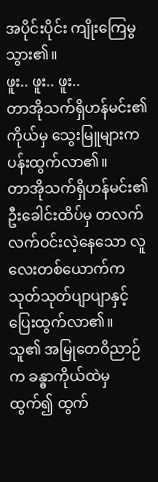အပိုင်းပိုင်း ကျိုးကြေမွသွား၏။
ဖူး.. ဖူး.. ဖူး..
တာအိုသက်ရှိဟန်မင်း၏ ကိုယ်မှ သွေးမြူများက ပန်းထွက်လာ၏။
တာအိုသက်ရှိဟန်မင်း၏ ဦးခေါင်းထိပ်မှ တလက်လက်ဝင်းလဲ့နေသော လူလေးတစ်ယောက်က သုတ်သုတ်ပျာပျာနှင့် ပြေးထွက်လာ၏။
သူ၏ အမြုတေဝိညာဉ်က ခန္ဓာကိုယ်ထဲမှ ထွက်၍ ထွက်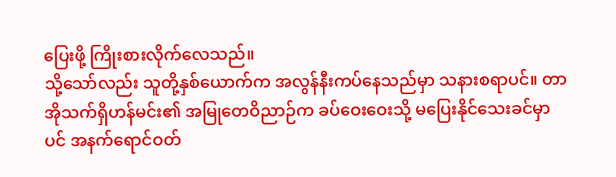ပြေးဖို့ ကြိုးစားလိုက်လေသည်။
သို့သော်လည်း သူတို့နှစ်ယောက်က အလွန်နီးကပ်နေသည်မှာ သနားစရာပင်။ တာအိုသက်ရှိဟန်မင်း၏ အမြုတေဝိညာဉ်က ခပ်ဝေးဝေးသို့ မပြေးနိုင်သေးခင်မှာပင် အနက်ရောင်ဝတ်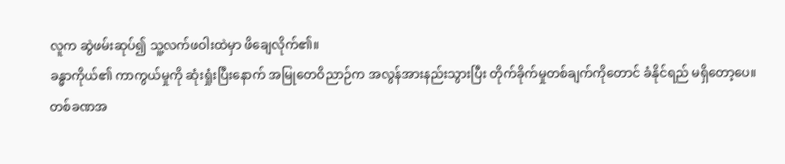လူက ဆွဲဖမ်းဆုပ်၍ သူ့လက်ဖဝါးထဲမှာ ဖိချေလိုက်၏။
ခန္ဓာကိုယ်၏ ကာကွယ်မှုကို ဆုံးရှုံးပြီးနောက် အမြုတေဝိညာဉ်က အလွန်အားနည်းသွားပြီး တိုက်ခိုက်မှုတစ်ချက်ကိုတောင် ခံနိုင်ရည် မရှိတော့ပေ။
တစ်ခဏအ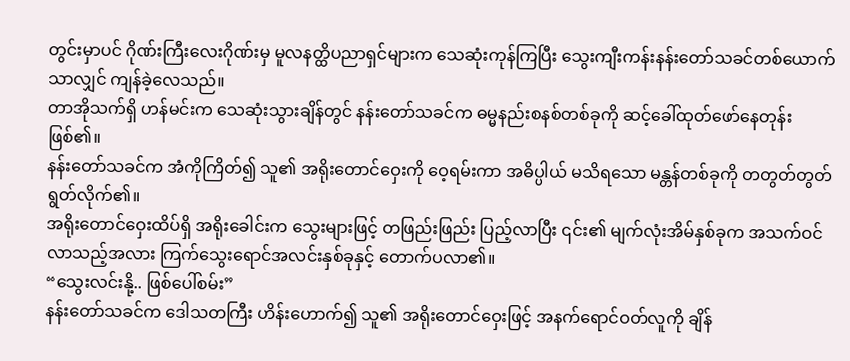တွင်းမှာပင် ဂိုဏ်းကြီးလေးဂိုဏ်းမှ မူလနတ္ထိပညာရှင်များက သေဆုံးကုန်ကြပြီး သွေးကျီးကန်းနန်းတော်သခင်တစ်ယောက်သာလျှင် ကျန်ခဲ့လေသည်။
တာအိုသက်ရှိ ဟန်မင်းက သေဆုံးသွားချိန်တွင် နန်းတော်သခင်က ဓမ္မနည်းစနစ်တစ်ခုကို ဆင့်ခေါ်ထုတ်ဖော်နေတုန်းဖြစ်၏။
နန်းတော်သခင်က အံကိုကြိတ်၍ သူ၏ အရိုးတောင်ဝှေးကို ဝေ့ရမ်းကာ အဓိပ္ပါယ် မသိရသော မန္တန်တစ်ခုကို တတွတ်တွတ် ရွတ်လိုက်၏။
အရိုးတောင်ဝှေးထိပ်ရှိ အရိုးခေါင်းက သွေးများဖြင့် တဖြည်းဖြည်း ပြည့်လာပြီး ၎င်း၏ မျက်လုံးအိမ်နှစ်ခုက အသက်ဝင်လာသည့်အလား ကြက်သွေးရောင်အလင်းနှစ်ခုနှင့် တောက်ပလာ၏။
“သွေးလင်းနို့.. ဖြစ်ပေါ်စမ်း”
နန်းတော်သခင်က ဒေါသတကြီး ဟိန်းဟောက်၍ သူ၏ အရိုးတောင်ဝှေးဖြင့် အနက်ရောင်ဝတ်လူကို ချိန်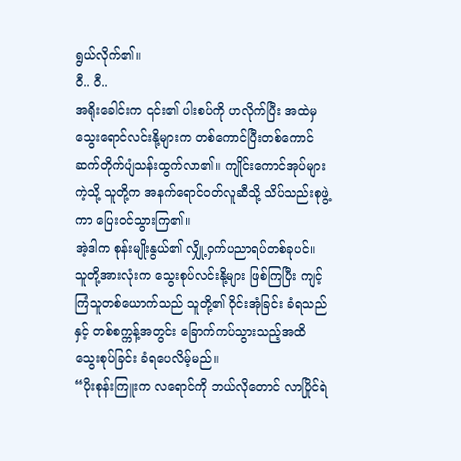ရွယ်လိုက်၏။
ဝီ.. ဝီ..
အရိုးခေါင်းက ၎င်း၏ ပါးစပ်ကို ဟလိုက်ပြီး အထဲမှ သွေးရောင်လင်းနို့များက တစ်ကောင်ပြီးတစ်ကောင် ဆက်တိုက်ပျံသန်းထွက်လာ၏။ ကျိုင်းကောင်အုပ်များကဲ့သို့ သူတို့က အနက်ရောင်ဝတ်လူဆီသို့ သိပ်သည်းစုဖွဲ့ကာ ပြေးဝင်သွားကြ၏။
အဲ့ဒါက စုန်းမျိုးနွယ်၏ လျှို့ဝှက်ပညာရပ်တစ်ခုပင်။
သူတို့အားလုံးက သွေးစုပ်လင်းနို့များ ဖြစ်ကြပြီး ကျင့်ကြံသူတစ်ယောက်သည် သူတို့၏ ဝိုင်းအုံခြင်း ခံရသည်နှင့် တစ်စက္ကန့်အတွင်း ခြောက်ကပ်သွားသည့်အထိ သွေးစုပ်ခြင်း ခံရပေလိမ့်မည်။
“ပိုးစုန်းကြူးက လရောင်ကို ဘယ်လိုတောင် လာပြိုင်ရဲ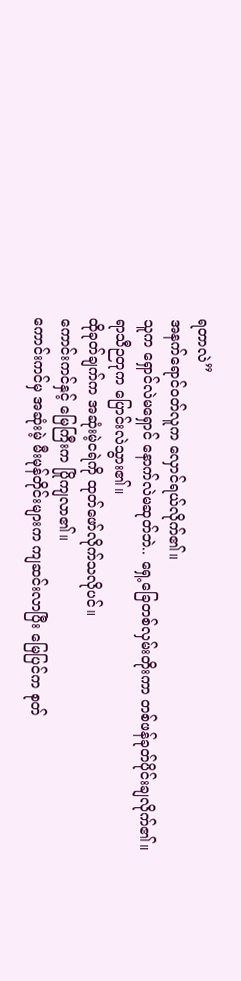ရတာလဲ”
အနက်ရောင်ဝတ်လူက လှောင်ရယ်လိုက်၏။
သူက ရှောင်လဲမရှောင် နောက်လဲမဆုတ်ဘဲ.. ရှေ့ခြေတစ်လှမ်းတိုးကာ တစ်ဖန်ခုတ်ပိုင်းချလိုက်၏။
ရာသီဉတုက ပြောင်းလဲသွား၏။
ထိုခုတ်ချက်က အဆုံးမဲ့ငရဲကို ထုတ်ဖော်လိုက်သလိုပင်။
ကောင်းကင်နှင့် မြေကြီးက ပြိုကျလာ၏။
ကောင်းကင်မှ အဆုံးမဲ့ မီးမုန်တိုင်းများက ကျဆင်းလာပြီး မြေပြင်က စုတ်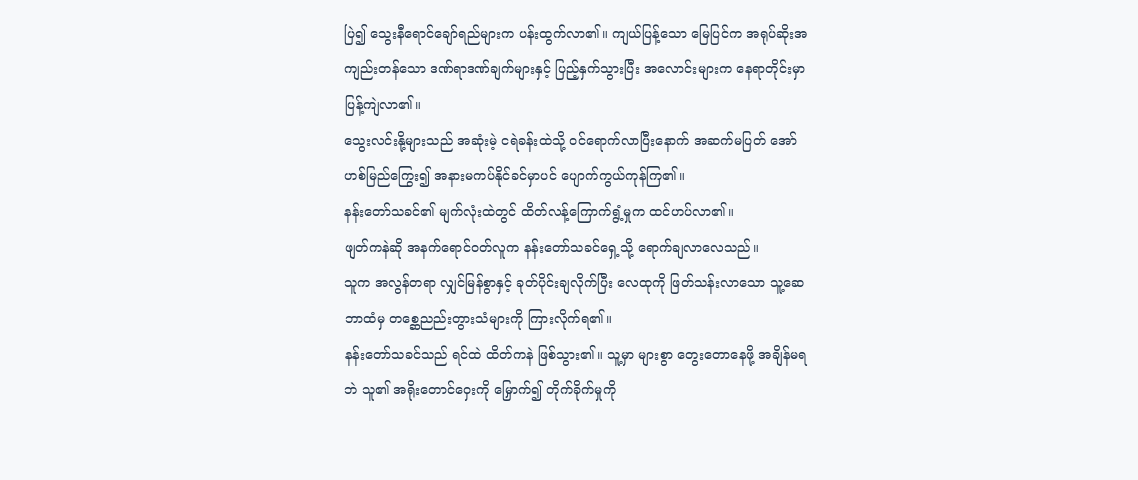ပြဲ၍ သွေးနီရောင်ချော်ရည်များက ပန်းထွက်လာ၏။ ကျယ်ပြန့်သော မြေပြင်က အရုပ်ဆိုးအကျည်းတန်သော ဒဏ်ရာဒဏ်ချက်များနှင့် ပြည့်နှက်သွားပြီး အလောင်းများက နေရာတိုင်းမှာ ပြန့်ကျဲလာ၏။
သွေးလင်းနို့များသည် အဆုံးမဲ့ ငရဲခန်းထဲသို့ ဝင်ရောက်လာပြီးနောက် အဆက်မပြတ် အော်ဟစ်မြည်ကြွေး၍ အနားမကပ်နိုင်ခင်မှာပင် ပျောက်ကွယ်ကုန်ကြ၏။
နန်းတော်သခင်၏ မျက်လုံးထဲတွင် ထိတ်လန့်ကြောက်ရွံ့မှုက ထင်ဟပ်လာ၏။
ဖျတ်ကနဲဆို အနက်ရောင်ဝတ်လူက နန်းတော်သခင်ရှေ့သို့ ရောက်ချလာလေသည်။
သူက အလွန်တရာ လျှင်မြန်စွာနှင့် ခုတ်ပိုင်းချလိုက်ပြီး လေထုကို ဖြတ်သန်းလာသော သူ့ဆေဘာထံမှ တစ္ဆေညည်းတွားသံများကို ကြားလိုက်ရ၏။
နန်းတော်သခင်သည် ရင်ထဲ ထိတ်ကနဲ ဖြစ်သွား၏။ သူ့မှာ များစွာ တွေးတောနေဖို့ အချိန်မရဘဲ သူ၏ အရိုးတောင်ဝှေးကို မြှောက်၍ တိုက်ခိုက်မှုကို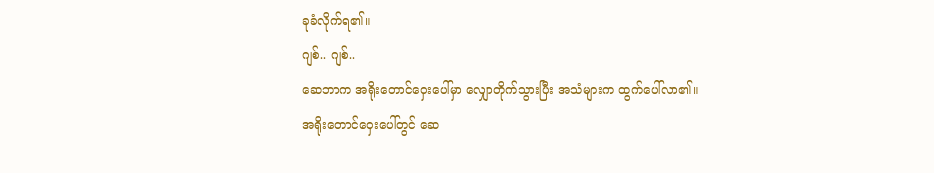ခုခံလိုက်ရ၏။
ဂျစ်.. ဂျစ်..
ဆေဘာက အရိုးတောင်ဝှေးပေါ်မှာ လျှောတိုက်သွားပြီး အသံများက ထွက်ပေါ်လာ၏။
အရိုးတောင်ဝှေးပေါ်တွင် ဆေ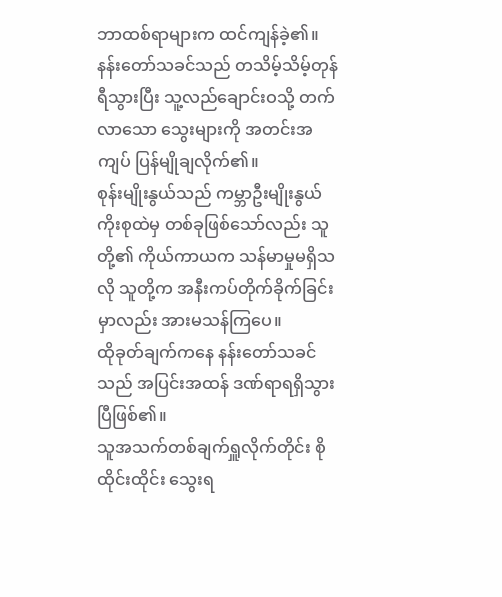ဘာထစ်ရာများက ထင်ကျန်ခဲ့၏။
နန်းတော်သခင်သည် တသိမ့်သိမ့်တုန်ရီသွားပြီး သူ့လည်ချောင်းဝသို့ တက်လာသော သွေးများကို အတင်းအကျပ် ပြန်မျိုချလိုက်၏။
စုန်းမျိုးနွယ်သည် ကမ္ဘာဦးမျိုးနွယ်ကိုးစုထဲမှ တစ်ခုဖြစ်သော်လည်း သူတို့၏ ကိုယ်ကာယက သန်မာမှုမရှိသလို သူတို့က အနီးကပ်တိုက်ခိုက်ခြင်းမှာလည်း အားမသန်ကြပေ။
ထိုခုတ်ချက်ကနေ နန်းတော်သခင်သည် အပြင်းအထန် ဒဏ်ရာရရှိသွားပြီဖြစ်၏။
သူအသက်တစ်ချက်ရှူလိုက်တိုင်း စိုထိုင်းထိုင်း သွေးရ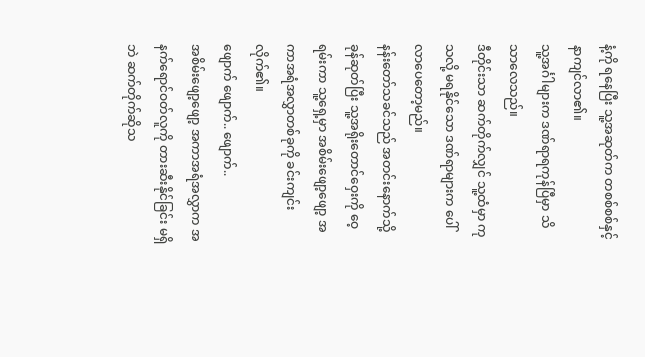နံ့ကို ရနေပြီး သူ့အဆုတ်က တစစ်စစ်နှင့် နာကျင်လာ၏။
သူ့အင်္ဂါများက ဒဏ်ရာရကုန်ပြီမှာ သိသာလေသည်။
ဒီတိုင်းသာ ဆက်တိုက်လျှင် သူ့ထံမှာ ကုသလို့ မရနိုင်သော ဒဏ်ရာများက ပေါ်လာပေတော့မည်။
နန်းတော်သခင်သည် အတင်းနောက်သို့ ခုန်ဆုတ်ပြီး သူ့အရိုးတောင်ဝှေးကို ဝေ့ရမ်းကာ သူ့ရှေ့မှာ အစိမ်းဖျော့ဖျော့ အကာအရံအလွှာတစ်ခုကို ခင်းကျင်းလိုက်၏။
ဖျောက် ဖျောက်.. ဖျောက်..
အစိမ်းဖျော့ဖျော့ အကာအရံအလွှာက အနက်ရောင်ဝတ်လူကို တားဆီးနိုင်ခြင်း မရှိဘဲ ဆက်တိုက်ဆိုသ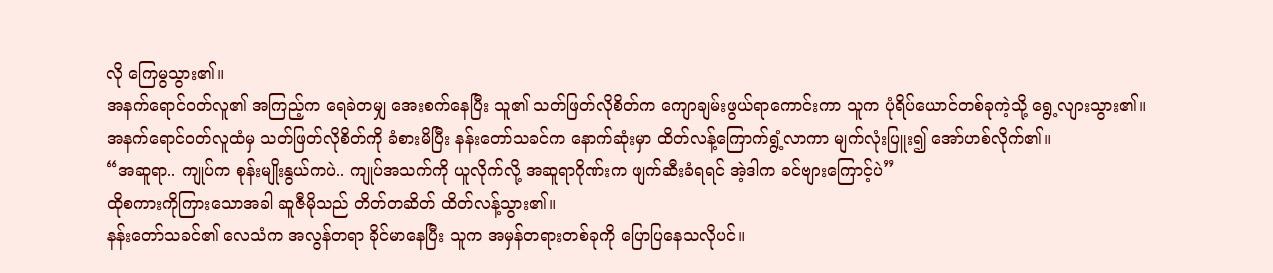လို ကြေမွသွား၏။
အနက်ရောင်ဝတ်လူ၏ အကြည့်က ရေခဲတမျှ အေးစက်နေပြီး သူ၏ သတ်ဖြတ်လိုစိတ်က ကျောချမ်းဖွယ်ရာကောင်းကာ သူက ပုံရိပ်ယောင်တစ်ခုကဲ့သို့ ရွေ့လျားသွား၏။
အနက်ရောင်ဝတ်လူထံမှ သတ်ဖြတ်လိုစိတ်ကို ခံစားမိပြီး နန်းတော်သခင်က နောက်ဆုံးမှာ ထိတ်လန့်ကြောက်ရွံ့လာကာ မျက်လုံးပြူး၍ အော်ဟစ်လိုက်၏။
“အဆူရာ.. ကျုပ်က စုန်းမျိုးနွယ်ကပဲ.. ကျုပ်အသက်ကို ယူလိုက်လို့ အဆူရာဂိုဏ်းက ဖျက်ဆီးခံရရင် အဲ့ဒါက ခင်ဗျားကြောင့်ပဲ”
ထိုစကားကိုကြားသောအခါ ဆူဇီမိုသည် တိတ်တဆိတ် ထိတ်လန့်သွား၏။
နန်းတော်သခင်၏ လေသံက အလွန်တရာ ခိုင်မာနေပြီး သူက အမှန်တရားတစ်ခုကို ပြောပြနေသလိုပင်။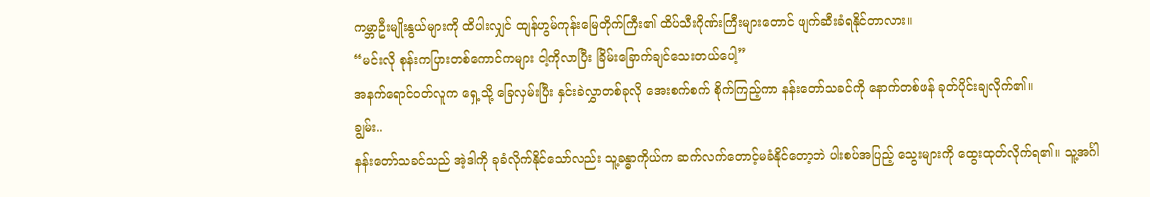ကမ္ဘာဦးမျိုးနွယ်များကို ထိပါးလျှင် ထျန်ဟွမ်ကုန်းမြေတိုက်ကြီး၏ ထိပ်သီးဂိုဏ်းကြီးများတောင် ဖျက်ဆီးခံရနိုင်တာလား။
“မင်းလို စုန်းကပြားတစ်ကောင်ကများ ငါ့ကိုလာပြီး ခြိမ်းခြောက်ချင်သေးတယ်ပေါ့”
အနက်ရောင်ဝတ်လူက ရှေ့သို့ ခြေလှမ်းပြီး နှင်းခဲလွှာတစ်ခုလို အေးစက်စက် စိုက်ကြည့်ကာ နန်းတော်သခင်ကို နောက်တစ်ဖန် ခုတ်ပိုင်းချလိုက်၏။
ချွမ်း..
နန်းတော်သခင်သည် အဲ့ဒါကို ခုခံလိုက်နိုင်သော်လည်း သူ့ခန္ဓာကိုယ်က ဆက်လက်တောင့်မခံနိုင်တော့ဘဲ ပါးစပ်အပြည့် သွေးများကို ထွေးထုတ်လိုက်ရ၏။ သူ့အင်္ဂါ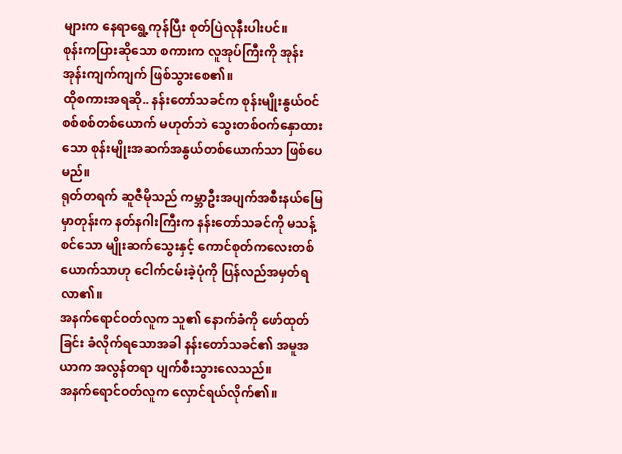များက နေရာရွေ့ကုန်ပြီး စုတ်ပြဲလုနီးပါးပင်။
စုန်းကပြားဆိုသော စကားက လူအုပ်ကြီးကို အုန်းအုန်းကျက်ကျက် ဖြစ်သွားစေ၏။
ထိုစကားအရဆို.. နန်းတော်သခင်က စုန်းမျိုးနွယ်ဝင်စစ်စစ်တစ်ယောက် မဟုတ်ဘဲ သွေးတစ်ဝက်နှောထားသော စုန်းမျိုးအဆက်အနွယ်တစ်ယောက်သာ ဖြစ်ပေမည်။
ရုတ်တရက် ဆူဇီမိုသည် ကမ္ဘာဦးအပျက်အစီးနယ်မြေမှာတုန်းက နတ်နဂါးကြီးက နန်းတော်သခင်ကို မသန့်စင်သော မျိုးဆက်သွေးနှင့် ကောင်စုတ်ကလေးတစ်ယောက်သာဟု ငေါက်ငမ်းခဲ့ပုံကို ပြန်လည်အမှတ်ရလာ၏။
အနက်ရောင်ဝတ်လူက သူ၏ နောက်ခံကို ဖော်ထုတ်ခြင်း ခံလိုက်ရသောအခါ နန်းတော်သခင်၏ အမူအယာက အလွန်တရာ ပျက်စီးသွားလေသည်။
အနက်ရောင်ဝတ်လူက လှောင်ရယ်လိုက်၏။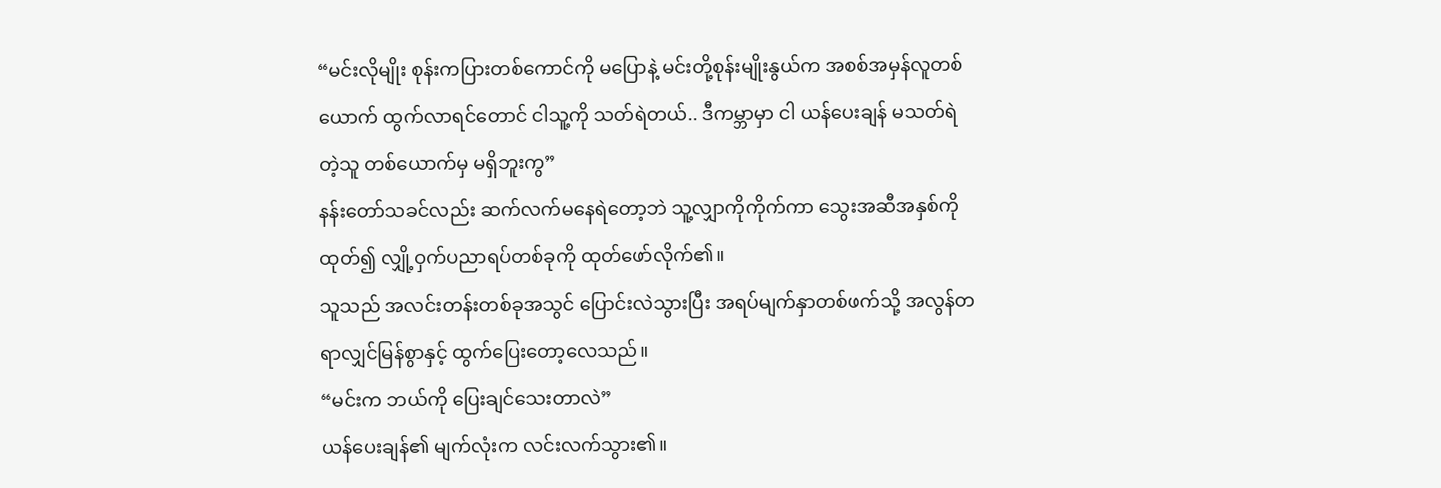“မင်းလိုမျိုး စုန်းကပြားတစ်ကောင်ကို မပြောနဲ့ မင်းတို့စုန်းမျိုးနွယ်က အစစ်အမှန်လူတစ်ယောက် ထွက်လာရင်တောင် ငါသူ့ကို သတ်ရဲတယ်.. ဒီကမ္ဘာမှာ ငါ ယန်ပေးချန် မသတ်ရဲတဲ့သူ တစ်ယောက်မှ မရှိဘူးကွ”
နန်းတော်သခင်လည်း ဆက်လက်မနေရဲတော့ဘဲ သူ့လျှာကိုကိုက်ကာ သွေးအဆီအနှစ်ကိုထုတ်၍ လျှို့ဝှက်ပညာရပ်တစ်ခုကို ထုတ်ဖော်လိုက်၏။
သူသည် အလင်းတန်းတစ်ခုအသွင် ပြောင်းလဲသွားပြီး အရပ်မျက်နှာတစ်ဖက်သို့ အလွန်တရာလျှင်မြန်စွာနှင့် ထွက်ပြေးတော့လေသည်။
“မင်းက ဘယ်ကို ပြေးချင်သေးတာလဲ”
ယန်ပေးချန်၏ မျက်လုံးက လင်းလက်သွား၏။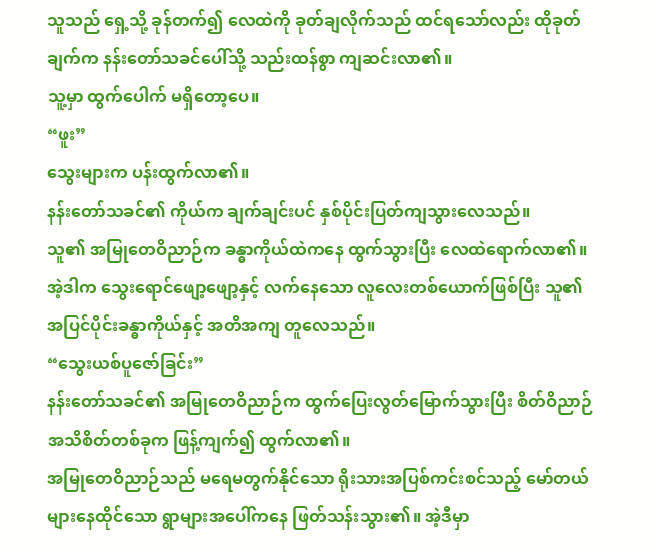သူသည် ရှေ့သို့ ခုန်တက်၍ လေထဲကို ခုတ်ချလိုက်သည် ထင်ရသော်လည်း ထိုခုတ်ချက်က နန်းတော်သခင်ပေါ်သို့ သည်းထန်စွာ ကျဆင်းလာ၏။
သူ့မှာ ထွက်ပေါက် မရှိတော့ပေ။
“ဖူး”
သွေးများက ပန်းထွက်လာ၏။
နန်းတော်သခင်၏ ကိုယ်က ချက်ချင်းပင် နှစ်ပိုင်းပြတ်ကျသွားလေသည်။
သူ၏ အမြုတေဝိညာဉ်က ခန္ဓာကိုယ်ထဲကနေ ထွက်သွားပြီး လေထဲရောက်လာ၏။ အဲ့ဒါက သွေးရောင်ဖျော့ဖျော့နှင့် လက်နေသော လူလေးတစ်ယောက်ဖြစ်ပြီး သူ၏ အပြင်ပိုင်းခန္ဓာကိုယ်နှင့် အတိအကျ တူလေသည်။
“သွေးယစ်ပူဇော်ခြင်း”
နန်းတော်သခင်၏ အမြုတေဝိညာဉ်က ထွက်ပြေးလွတ်မြောက်သွားပြီး စိတ်ဝိညာဉ်အသိစိတ်တစ်ခုက ဖြန့်ကျက်၍ ထွက်လာ၏။
အမြုတေဝိညာဉ်သည် မရေမတွက်နိုင်သော ရိုးသားအပြစ်ကင်းစင်သည့် မော်တယ်များနေထိုင်သော ရွာများအပေါ်ကနေ ဖြတ်သန်းသွား၏။ အဲ့ဒီမှာ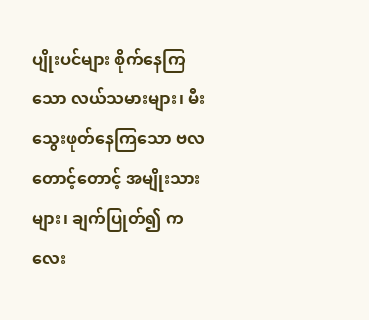ပျိုးပင်များ စိုက်နေကြသော လယ်သမားများ၊ မီးသွေးဖုတ်နေကြသော ဗလတောင့်တောင့် အမျိုးသားများ၊ ချက်ပြုတ်၍ ကလေး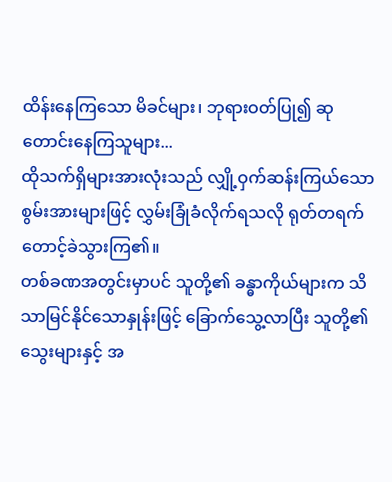ထိန်းနေကြသော မိခင်များ၊ ဘုရားဝတ်ပြု၍ ဆုတောင်းနေကြသူများ...
ထိုသက်ရှိများအားလုံးသည် လျှို့ဝှက်ဆန်းကြယ်သောစွမ်းအားများဖြင့် လွှမ်းခြုံခံလိုက်ရသလို ရုတ်တရက် တောင့်ခဲသွားကြ၏။
တစ်ခဏအတွင်းမှာပင် သူတို့၏ ခန္ဓာကိုယ်များက သိသာမြင်နိုင်သောနှုန်းဖြင့် ခြောက်သွေ့လာပြီး သူတို့၏ သွေးများနှင့် အ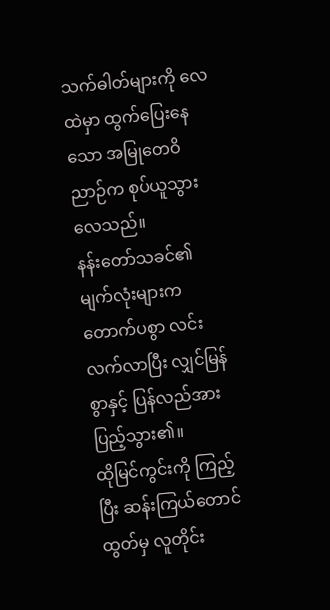သက်ဓါတ်များကို လေထဲမှာ ထွက်ပြေးနေသော အမြုတေဝိညာဉ်က စုပ်ယူသွားလေသည်။
နန်းတော်သခင်၏ မျက်လုံးများက တောက်ပစွာ လင်းလက်လာပြီး လျှင်မြန်စွာနှင့် ပြန်လည်အားပြည့်သွား၏။
ထိုမြင်ကွင်းကို ကြည့်ပြီး ဆန်းကြယ်တောင်ထွတ်မှ လူတိုင်း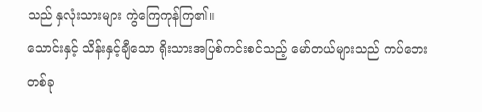သည် နှလုံးသားများ ကွဲကြေကုန်ကြ၏။
သောင်းနှင့် သိန်းနှင့်ချီသော ရိုးသားအပြစ်ကင်းစင်သည့် မော်တယ်များသည် ကပ်ဘေးတစ်ခု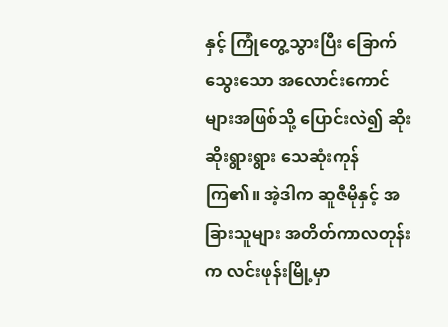နှင့် ကြုံတွေ့သွားပြီး ခြောက်သွေးသော အလောင်းကောင်များအဖြစ်သို့ ပြောင်းလဲ၍ ဆိုးဆိုးရွားရွား သေဆုံးကုန်ကြ၏။ အဲ့ဒါက ဆူဇီမိုနှင့် အခြားသူများ အတိတ်ကာလတုန်းက လင်းဖုန်းမြို့မှာ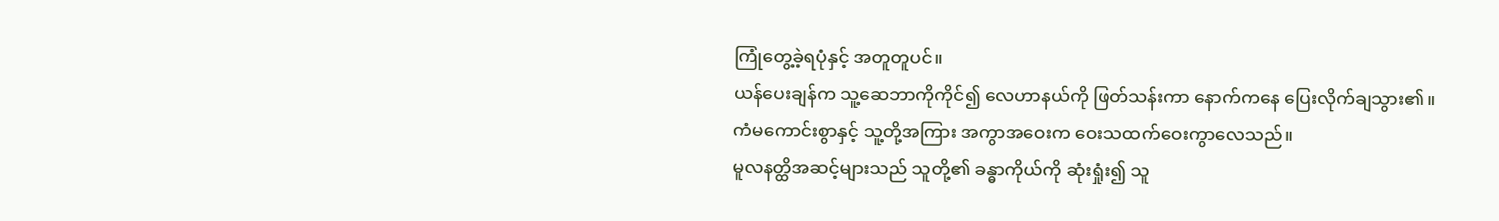ကြုံတွေ့ခဲ့ရပုံနှင့် အတူတူပင်။
ယန်ပေးချန်က သူ့ဆေဘာကိုကိုင်၍ လေဟာနယ်ကို ဖြတ်သန်းကာ နောက်ကနေ ပြေးလိုက်ချသွား၏။
ကံမကောင်းစွာနှင့် သူ့တို့အကြား အကွာအဝေးက ဝေးသထက်ဝေးကွာလေသည်။
မူလနတ္ထိအဆင့်များသည် သူတို့၏ ခန္ဓာကိုယ်ကို ဆုံးရှုံး၍ သူ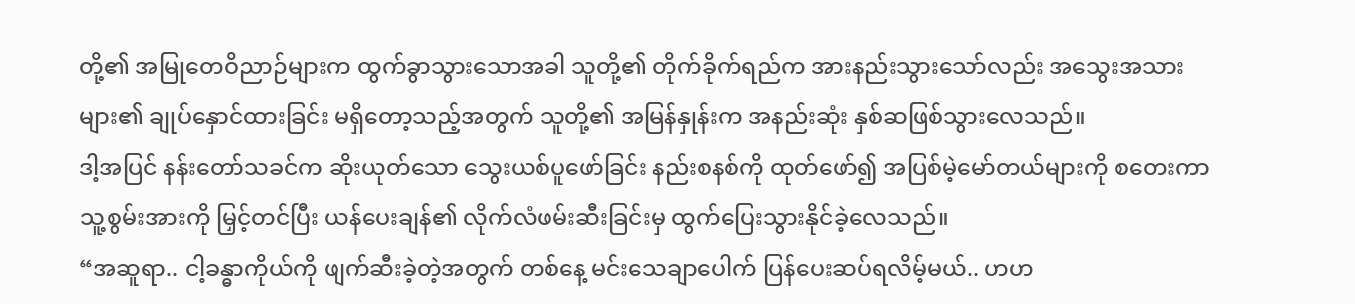တို့၏ အမြုတေဝိညာဉ်များက ထွက်ခွာသွားသောအခါ သူတို့၏ တိုက်ခိုက်ရည်က အားနည်းသွားသော်လည်း အသွေးအသားများ၏ ချုပ်နှောင်ထားခြင်း မရှိတော့သည့်အတွက် သူတို့၏ အမြန်နှုန်းက အနည်းဆုံး နှစ်ဆဖြစ်သွားလေသည်။
ဒါ့အပြင် နန်းတော်သခင်က ဆိုးယုတ်သော သွေးယစ်ပူဖော်ခြင်း နည်းစနစ်ကို ထုတ်ဖော်၍ အပြစ်မဲ့မော်တယ်များကို စတေးကာ သူ့စွမ်းအားကို မြှင့်တင်ပြီး ယန်ပေးချန်၏ လိုက်လံဖမ်းဆီးခြင်းမှ ထွက်ပြေးသွားနိုင်ခဲ့လေသည်။
“အဆူရာ.. ငါ့ခန္ဓာကိုယ်ကို ဖျက်ဆီးခဲ့တဲ့အတွက် တစ်နေ့ မင်းသေချာပေါက် ပြန်ပေးဆပ်ရလိမ့်မယ်.. ဟဟ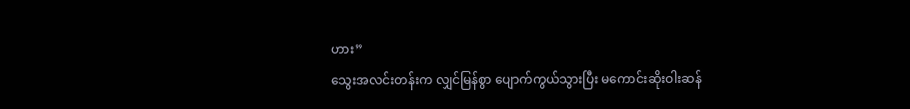ဟား”
သွေးအလင်းတန်းက လျှင်မြန်စွာ ပျောက်ကွယ်သွားပြီး မကောင်းဆိုးဝါးဆန်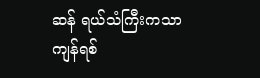ဆန် ရယ်သံကြီးကသာ ကျန်ရစ်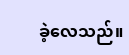ခဲ့လေသည်။